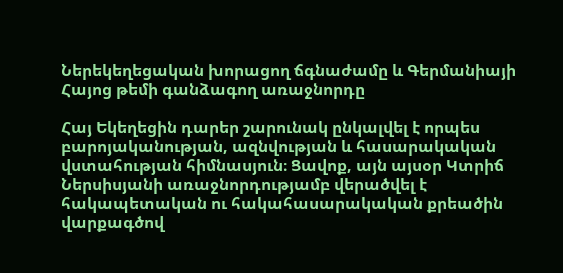Ներեկեղեցական խորացող ճգնաժամը և Գերմանիայի Հայոց թեմի գանձագող առաջնորդը

Հայ Եկեղեցին դարեր շարունակ ընկալվել է որպես բարոյականության, ազնվության և հասարակական վստահության հիմնասյուն։ Ցավոք, այն այսօր Կտրիճ Ներսիսյանի առաջնորդությամբ վերածվել է հակապետական ու հակահասարակական քրեածին վարքագծով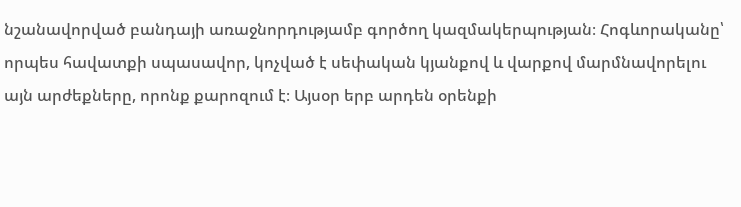նշանավորված բանդայի առաջնորդությամբ գործող կազմակերպության։ Հոգևորականը՝ որպես հավատքի սպասավոր, կոչված է սեփական կյանքով և վարքով մարմնավորելու այն արժեքները, որոնք քարոզում է։ Այսօր երբ արդեն օրենքի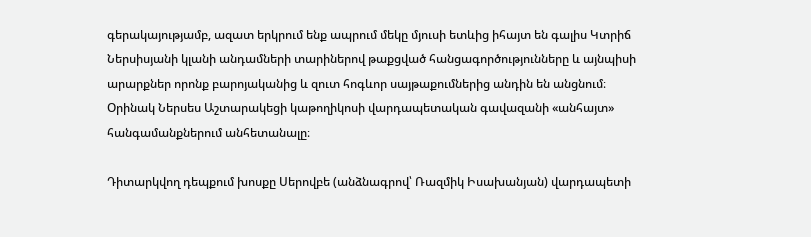գերակայությամբ, ազատ երկրում ենք ապրում մեկը մյուսի ետևից իհայտ են գալիս Կտրիճ Ներսիսյանի կլանի անդամների տարիներով թաքցված հանցագործությունները և այնպիսի արարքներ որոնք բարոյականից և զուտ հոգևոր սայթաքումներից անդին են անցնում։ Օրինակ Ներսես Աշտարակեցի կաթողիկոսի վարդապետական գավազանի «անհայտ» հանգամանքներում անհետանալը։

Դիտարկվող դեպքում խոսքը Սերովբե (անձնագրով՝ Ռազմիկ Իսախանյան) վարդապետի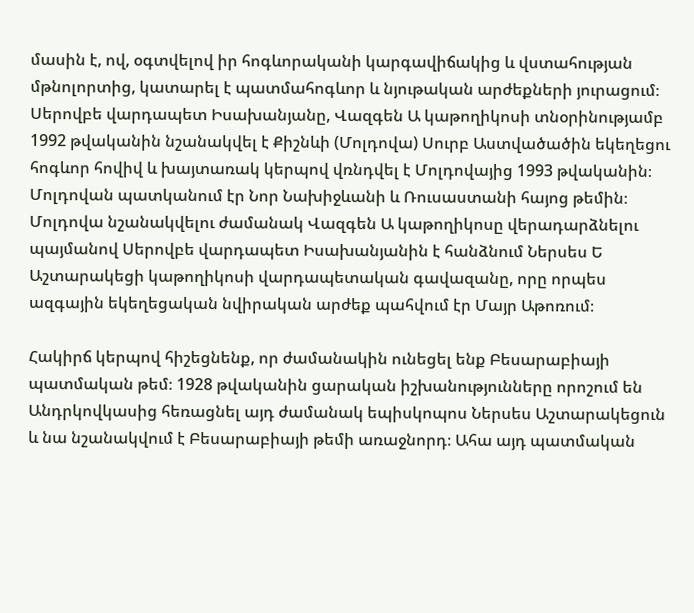մասին է, ով, օգտվելով իր հոգևորականի կարգավիճակից և վստահության մթնոլորտից, կատարել է պատմահոգևոր և նյութական արժեքների յուրացում։ Սերովբե վարդապետ Իսախանյանը, Վազգեն Ա կաթողիկոսի տնօրինությամբ 1992 թվականին նշանակվել է Քիշնևի (Մոլդովա) Սուրբ Աստվածածին եկեղեցու հոգևոր հովիվ և խայտառակ կերպով վռնդվել է Մոլդովայից 1993 թվականին։ Մոլդովան պատկանում էր Նոր Նախիջևանի և Ռուսաստանի հայոց թեմին։ Մոլդովա նշանակվելու ժամանակ Վազգեն Ա կաթողիկոսը վերադարձնելու պայմանով Սերովբե վարդապետ Իսախանյանին է հանձնում Ներսես Ե Աշտարակեցի կաթողիկոսի վարդապետական գավազանը, որը որպես ազգային եկեղեցական նվիրական արժեք պահվում էր Մայր Աթոռում։

Հակիրճ կերպով հիշեցնենք, որ ժամանակին ունեցել ենք Բեսարաբիայի պատմական թեմ։ 1928 թվականին ցարական իշխանությունները որոշում են Անդրկովկասից հեռացնել այդ ժամանակ եպիսկոպոս Ներսես Աշտարակեցուն և նա նշանակվում է Բեսարաբիայի թեմի առաջնորդ։ Ահա այդ պատմական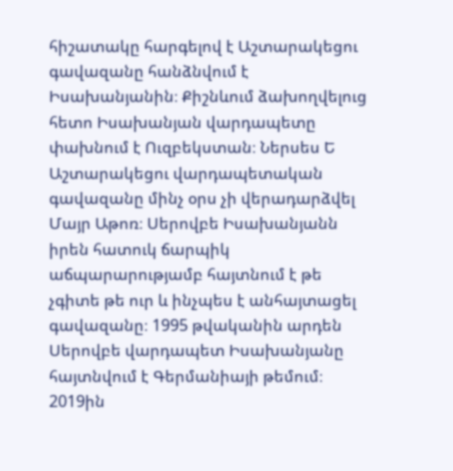հիշատակը հարգելով է Աշտարակեցու գավազանը հանձնվում է Իսախանյանին։ Քիշնևում ձախողվելուց հետո Իսախանյան վարդապետը փախնում է Ուզբեկստան։ Ներսես Ե Աշտարակեցու վարդապետական գավազանը մինչ օրս չի վերադարձվել Մայր Աթոռ։ Սերովբե Իսախանյանն իրեն հատուկ ճարպիկ աճպարարությամբ հայտնում է թե չգիտե թե ուր և ինչպես է անհայտացել գավազանը։ 1995 թվականին արդեն Սերովբե վարդապետ Իսախանյանը հայտնվում է Գերմանիայի թեմում։ 2019ին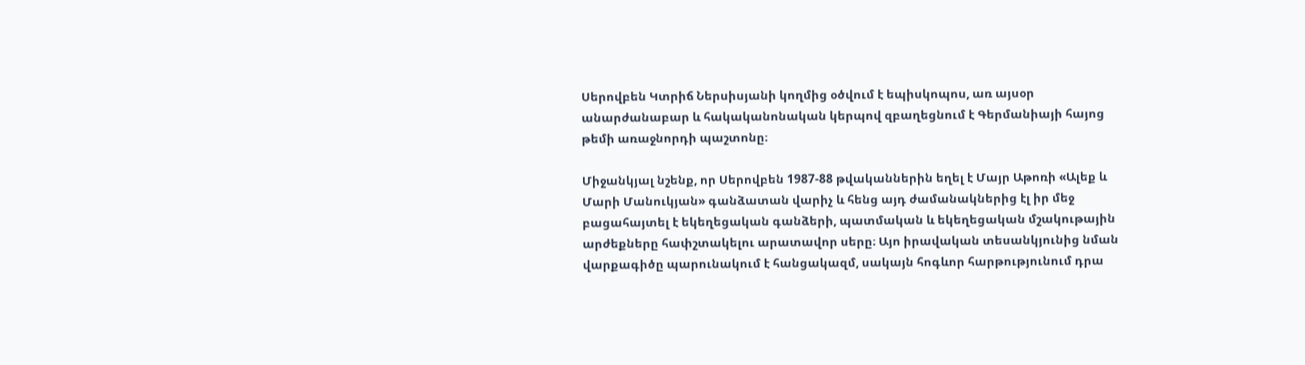Սերովբեն Կտրիճ Ներսիսյանի կողմից օծվում է եպիսկոպոս, առ այսօր անարժանաբար և հակականոնական կերպով զբաղեցնում է Գերմանիայի հայոց թեմի առաջնորդի պաշտոնը։

Միջանկյալ նշենք, որ Սերովբեն 1987-88 թվականներին եղել է Մայր Աթոռի «Ալեք և Մարի Մանուկյան» գանձատան վարիչ և հենց այդ ժամանակներից էլ իր մեջ բացահայտել է եկեղեցական գանձերի, պատմական և եկեղեցական մշակութային արժեքները հափշտակելու արատավոր սերը։ Այո իրավական տեսանկյունից նման վարքագիծը պարունակում է հանցակազմ, սակայն հոգևոր հարթությունում դրա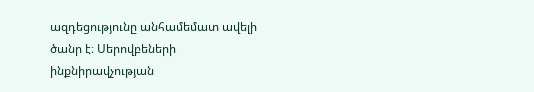ազդեցությունը անհամեմատ ավելի ծանր է։ Սերովբեների ինքնիրավչության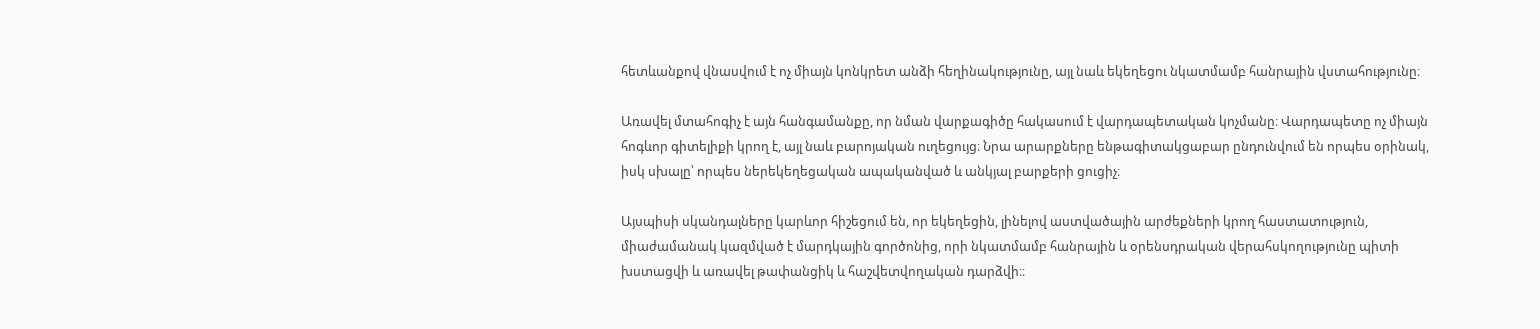հետևանքով վնասվում է ոչ միայն կոնկրետ անձի հեղինակությունը, այլ նաև եկեղեցու նկատմամբ հանրային վստահությունը։

Առավել մտահոգիչ է այն հանգամանքը, որ նման վարքագիծը հակասում է վարդապետական կոչմանը։ Վարդապետը ոչ միայն հոգևոր գիտելիքի կրող է, այլ նաև բարոյական ուղեցույց։ Նրա արարքները ենթագիտակցաբար ընդունվում են որպես օրինակ, իսկ սխալը՝ որպես ներեկեղեցական ապականված և անկյալ բարքերի ցուցիչ։

Այսպիսի սկանդալները կարևոր հիշեցում են, որ եկեղեցին, լինելով աստվածային արժեքների կրող հաստատություն, միաժամանակ կազմված է մարդկային գործոնից, որի նկատմամբ հանրային և օրենսդրական վերահսկողությունը պիտի խստացվի և առավել թափանցիկ և հաշվետվողական դարձվի։։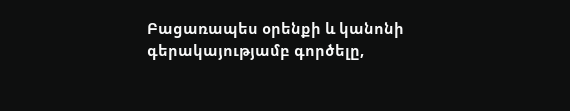Բացառապես օրենքի և կանոնի գերակայությամբ գործելը,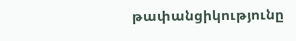թափանցիկությունը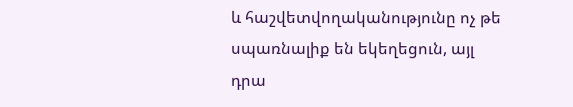և հաշվետվողականությունը ոչ թե սպառնալիք են եկեղեցուն, այլ դրա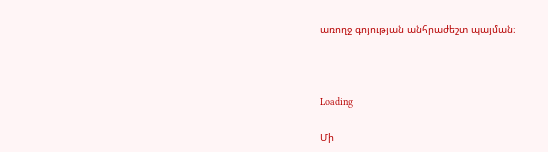առողջ գոյության անհրաժեշտ պայման։



Loading

Մի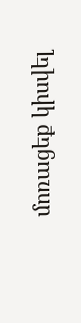մոռացեք կիսվել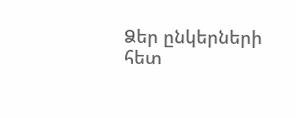Ձեր ընկերների հետ